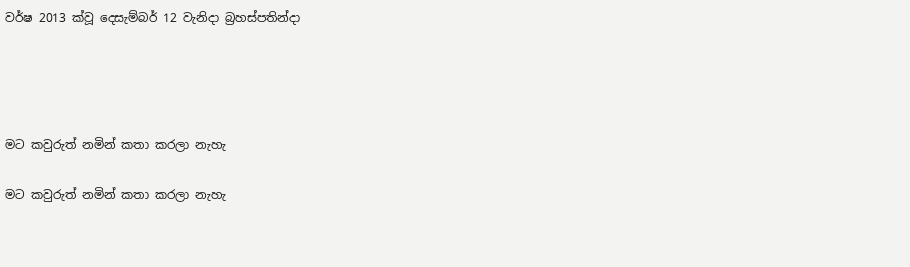වර්ෂ 2013 ක්වූ දෙසැම්බර් 12 වැනිදා බ්‍රහස්පතින්දා




මට කවුරුත් නමින් කතා කරලා නැහැ

මට කවුරුත් නමින් කතා කරලා නැහැ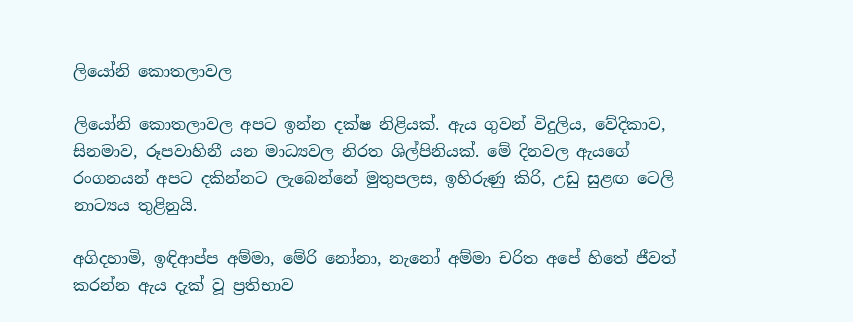ලියෝනි කොතලාවල

ලියෝනි කොතලාවල අපට ඉන්න දක්ෂ නිළියක්. ඇය ගුවන් විදුලිය, වේදිකාව, සිනමාව, රූපවාහිනී යන මාධ්‍යවල නිරත ශිල්පිනියක්. මේ දිනවල ඇයගේ රංගනයන් අපට දකින්නට ලැබෙන්නේ මුතුපලස, ඉහිරුණු කිරි, උඩු සුළඟ ටෙලි නාට්‍යය තුළිනුයි.

අගිදහාමි, ඉඳිආප්ප අම්මා, මේරි නෝනා, නැනෝ අම්මා චරිත අපේ හිතේ ජීවත් කරන්න ඇය දැක් වූ ප්‍රතිභාව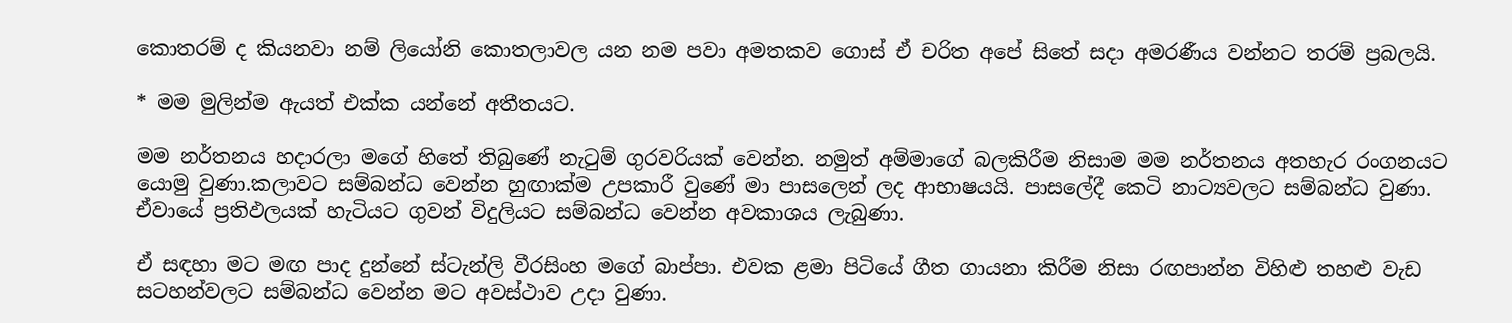කොතරම් ද කියනවා නම් ලියෝනි කොතලාවල යන නම පවා අමතකව ගොස් ඒ චරිත අපේ සිතේ සදා අමරණීය වන්නට තරම් ප්‍රබලයි.

* මම මුලින්ම ඇයත් එක්ක යන්නේ අතීතයට.

මම නර්තනය හදාරලා මගේ හිතේ තිබුණේ නැටුම් ගුරවරියක් වෙන්න. නමුත් අම්මාගේ බලකිරීම නිසාම මම නර්තනය අතහැර රංගනයට යොමු වුණා.කලාවට සම්බන්ධ වෙන්න හුඟාක්ම උපකාරී වුණේ මා පාසලෙන් ලද ආභාෂයයි. පාසලේදී කෙටි නාට්‍යවලට සම්බන්ධ වුණා. ඒවායේ ප්‍රතිඵලයක් හැටියට ගුවන් විදුලියට සම්බන්ධ වෙන්න අවකාශය ලැබුණා.

ඒ සඳහා මට මඟ පාද දුන්නේ ස්ටැන්ලි වීරසිංහ මගේ බාප්පා. එවක ළමා පිටියේ ගීත ගායනා කිරීම නිසා රඟපාන්න විහිළු තහළු වැඩ සටහන්වලට සම්බන්ධ වෙන්න මට අවස්ථාව උදා වුණා.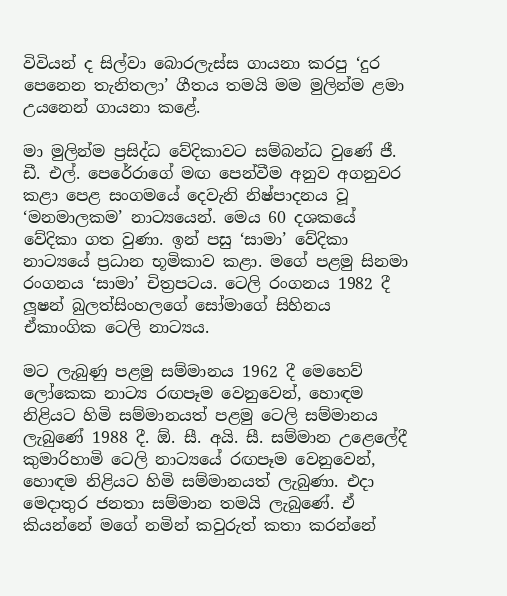විවියන් ද සිල්වා බොරලැස්ස ගායනා කරපු ‘දුර පෙනෙන තැනිතලා’ ගීතය තමයි මම මුලින්ම ළමා උයනෙන් ගායනා කළේ.

මා මුලින්ම ප්‍රසිද්ධ වේදිකාවට සම්බන්ධ වුණේ ජී. ඩී. එල්. පෙරේරාගේ මඟ පෙන්වීම අනුව අගනුවර කළා පෙළ සංගමයේ දෙවැනි නිෂ්පාදනය වූ ‘මනමාලකම’ නාට්‍යයෙන්. මෙය 60 දශකයේ වේදිකා ගත වුණා. ඉන් පසු ‘සාමා’ වේදිකා නාට්‍යයේ ප්‍රධාන භූමිකාව කළා. මගේ පළමු සිනමා රංගනය ‘සාමා’ චිත්‍රපටය. ටෙලි රංගනය 1982 දී ලූෂන් බුලත්සිංහලගේ සෝමාගේ සිහිනය ඒකාංගික ටෙලි නාට්‍යය.

මට ලැබුණු පළමු සම්මානය 1962 දී මෙහෙව් ලෝකෙක නාට්‍ය රඟපෑම වෙනුවෙන්, හොඳම නිළියට හිමි සම්මානයත් පළමු ටෙලි සම්මානය ලැබුණේ 1988 දී. ඕ. සී. අයි. සී. සම්මාන උළෙලේදී කුමාරිහාමි ටෙලි නාට්‍යයේ රඟපෑම වෙනුවෙන්, හොඳම නිළියට හිමි සම්මානයත් ලැබුණා. එදා මෙදාතුර ජනතා සම්මාන තමයි ලැබුණේ. ඒ කියන්නේ මගේ නමින් කවුරුත් කතා කරන්නේ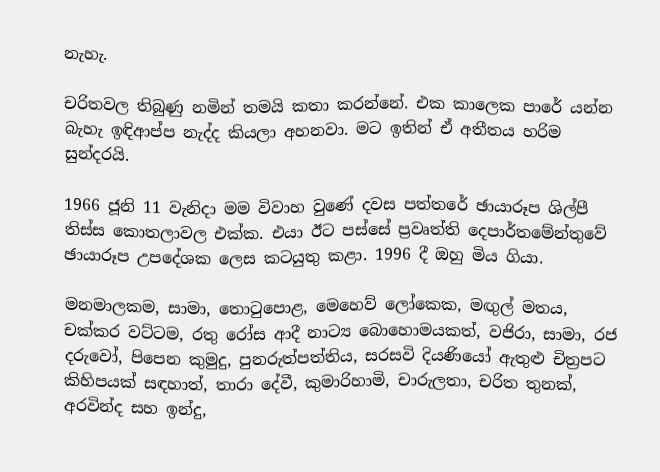නැහැ.

චරිතවල තිබුණු නමින් තමයි කතා කරන්නේ. එක කාලෙක පාරේ යන්න බැහැ ඉඳිආප්ප නැද්ද කියලා අහනවා. මට ඉතින් ඒ අතීතය හරිම සුන්දරයි.

1966 ජූනි 11 වැනිදා මම විවාහ වුණේ දවස පත්තරේ ඡායාරූප ශිල්පී තිස්ස කොතලාවල එක්ක. එයා ඊට පස්සේ ප්‍රවෘත්ති දෙපාර්තමේන්තුවේ ඡායාරූප උපදේශක ලෙස කටයුතු කළා. 1996 දී ඔහු මිය ගියා.

මනමාලකම, සාමා, තොටුපොළ, මෙහෙව් ලෝකෙක, මඟුල් මතය, චක්කර වට්ටම, රතු රෝස ආදී නාට්‍ය බොහොමයකත්, වජිරා, සාමා, රජ දරුවෝ, පිපෙන කුමුදු, පුනරුත්පත්තිය, සරසවි දියණියෝ ඇතුළු චිත්‍රපට කිහිපයක් සඳහාත්, තාරා දේවී, කුමාරිහාමි, චාරුලතා, චරිත තුනක්, අරවින්ද සහ ඉන්දු,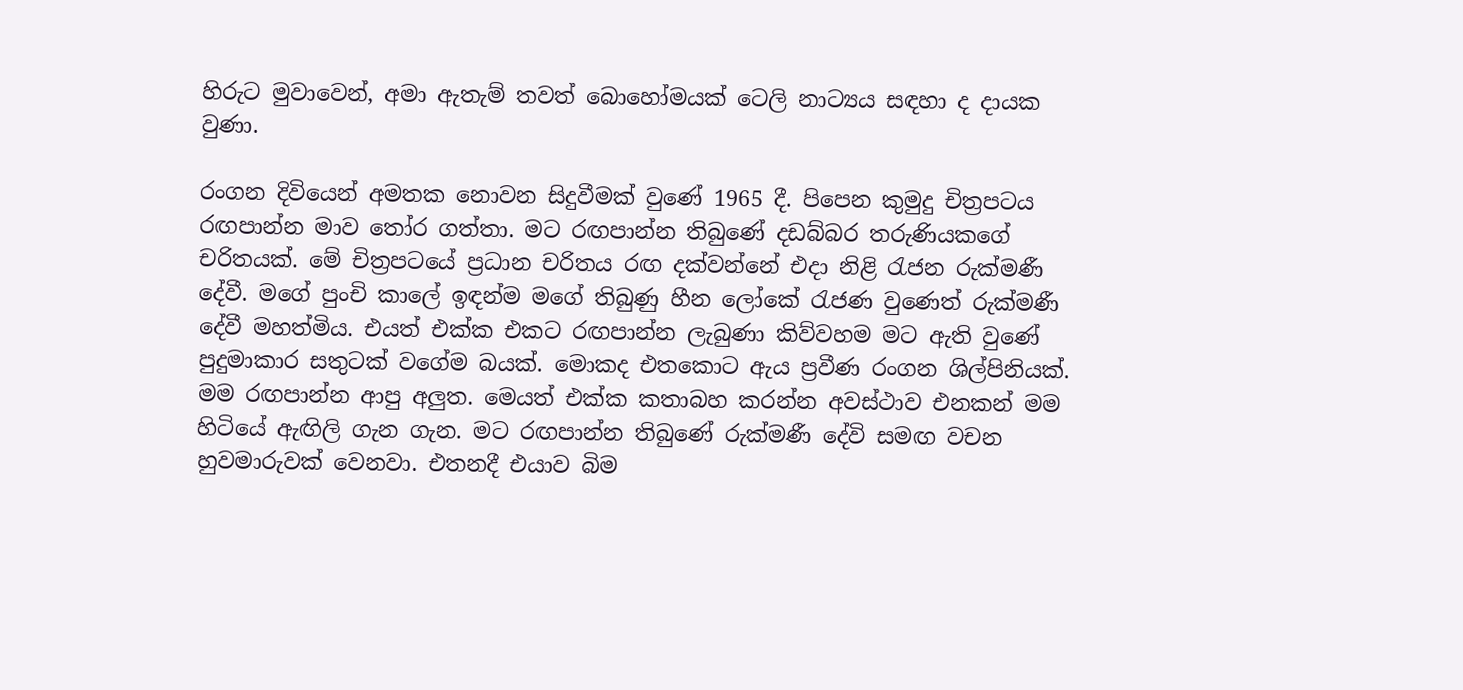හිරුට මුවාවෙන්, අමා ඇතැම් තවත් බොහෝමයක් ටෙලි නාට්‍යය සඳහා ද දායක වුණා.

රංගන දිවියෙන් අමතක නොවන සිදුවීමක් වුණේ 1965 දී. පිපෙන කුමුදු චිත්‍රපටය රඟපාන්න මාව තෝර ගත්තා. මට රඟපාන්න තිබුණේ දඩබ්බර තරුණියකගේ චරිතයක්. මේ චිත්‍රපටයේ ප්‍රධාන චරිතය රඟ දක්වන්නේ එදා නිළි රැජන රුක්මණී දේවී. මගේ පුංචි කාලේ ඉඳන්ම මගේ තිබුණු හීන ලෝකේ රැජණ වුණෙත් රුක්මණී දේවී මහත්මිය. එයත් එක්ක එකට රඟපාන්න ලැබුණා කිව්වහම මට ඇති වුණේ පුදුමාකාර සතුටක් වගේම බයක්. මොකද එතකොට ඇය ප්‍රවීණ රංගන ශිල්පිනියක්. මම රඟපාන්න ආපු අලුත. මෙයත් එක්ක කතාබහ කරන්න අවස්ථාව එනකන් මම හිටියේ ඇඟිලි ගැන ගැන. මට රඟපාන්න තිබුණේ රුක්මණී දේවි සමඟ වචන හුවමාරුවක් වෙනවා. එතනදී එයාව බිම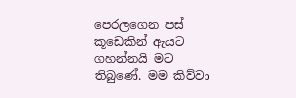පෙරලගෙන පස් කූඩෙකින් ඇයට ගහන්නයි මට තිබුණේ. මම කිව්වා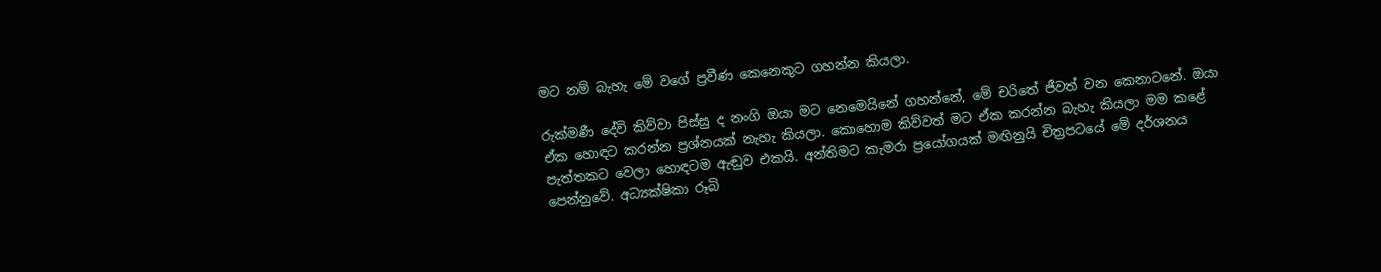මට නම් බැහැ මේ වගේ ප්‍රවීණ කෙනෙකුට ගහන්න කියලා.

රුක්මණී දේවි කිව්වා පිස්සු ද නංගි ඔයා මට නෙමෙයිනේ ගහන්නේ, මේ චරිතේ ජීවත් වන කෙනාටනේ. ඔයා ඒක හොඳට කරන්න ප්‍රශ්නයක් නැහැ කියලා. කොහොම කිව්වත් මට ඒක කරන්න බැහැ කියලා මම කළේ පැත්තකට වෙලා හොඳටම ඇඬුව එකයි. අන්තිමට කැමරා ප්‍රයෝගයක් මඟිනුයි චිත්‍රපටයේ මේ දර්ශනය පෙන්නුවේ. අධ්‍යක්ෂිකා රූබි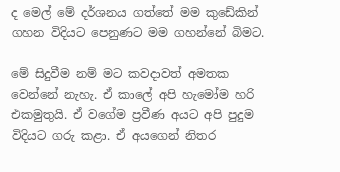ද මෙල් මේ දර්ශනය ගත්තේ මම කුඩේකින් ගහන විදියට පෙනුණට මම ගහන්නේ බිමට.

මේ සිදුවීම නම් මට කවදාවත් අමතක වෙන්නේ නැහැ. ඒ කාලේ අපි හැමෝම හරි එකමුතුයි. ඒ වගේම ප්‍රවීණ අයට අපි පුදුම විදියට ගරු කළා. ඒ අයගෙන් නිතර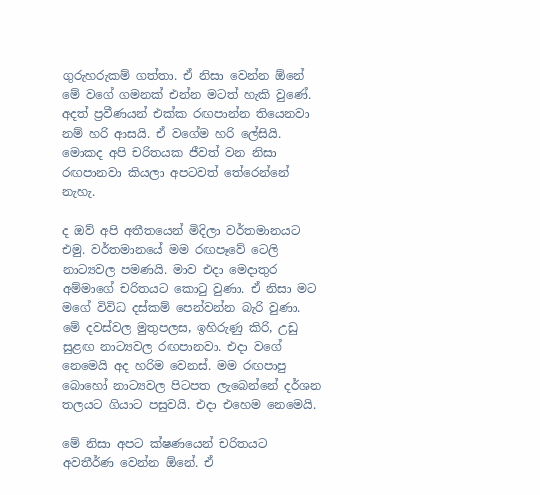ගුරුහරුකම් ගත්තා. ඒ නිසා වෙන්න ඕනේ මේ වගේ ගමනක් එන්න මටත් හැකි වුණේ. අදත් ප්‍රවීණයන් එක්ක රඟපාන්න තියෙනවා නම් හරි ආසයි. ඒ වගේම හරි ලේසියි. මොකද අපි චරිතයක ජීවත් වන නිසා රඟපානවා කියලා අපටවත් තේරෙන්නේ නැහැ.

ද ඔව් අපි අතීතයෙන් මිදිලා වර්තමානයට එමු. වර්තමානයේ මම රඟපෑවේ ටෙලි නාට්‍යවල පමණයි. මාව එදා මෙදාතුර අම්මාගේ චරිතයට කොටු වුණා. ඒ නිසා මට මගේ විවිධ දස්කම් පෙන්වන්න බැරි වුණා. මේ දවස්වල මුතුපලස, ඉහිරුණු කිරි, උඩු සුළඟ නාට්‍යවල රඟපානවා. එදා වගේ නෙමෙයි අද හරිම වෙනස්. මම රඟපාපු බොහෝ නාට්‍යවල පිටපත ලැබෙන්නේ දර්ශන තලයට ගියාට පසුවයි. එදා එහෙම නෙමෙයි.

මේ නිසා අපට ක්ෂණයෙන් චරිතයට අවතීර්ණ වෙන්න ඕනේ. ඒ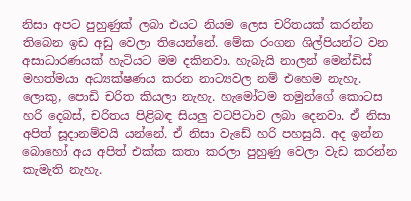නිසා අපට පුහුණුක් ලබා එයට නියම ලෙස චරිතයක් කරන්න තිබෙන ඉඩ අඩු වෙලා තියෙන්නේ. මේක රංගන ශිල්පියන්ට වන අසාධාරණයක් හැටියට මම දකිනවා. හැබැයි නාලන් මෙන්ඩිස් මහත්මයා අධ්‍යක්ෂණය කරන නාට්‍යවල නම් එහෙම නැහැ. ලොකු, පොඩි චරිත කියලා නැහැ. හැමෝටම තමුන්ගේ කොටස හරි දෙබස්, චරිතය පිළිබඳ සියලු වටපිටාව ලබා දෙනවා. ඒ නිසා අපිත් සූදානම්වයි යන්නේ. ඒ නිසා වැඩේ හරි පහසුයි. අද ඉන්න බොහෝ අය අපිත් එක්ක කතා කරලා පුහුණු වෙලා වැඩ කරන්න කැමැති නැහැ.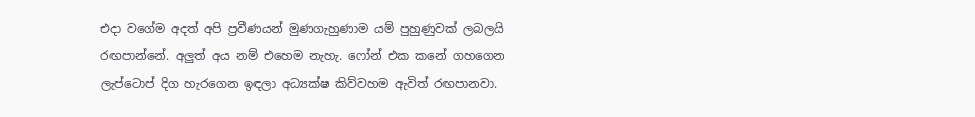එදා වගේම අදත් අපි ප්‍රවීණයන් මුණගැහුණාම යම් පුහුණුවක් ලබලයි රඟපාන්නේ. අලුත් අය නම් එහෙම නැහැ. ෆෝන් එක කනේ ගහගෙන ලැප්ටොප් දිග හැරගෙන ඉඳලා අධ්‍යක්ෂ කිව්වහම ඇවිත් රඟපානවා.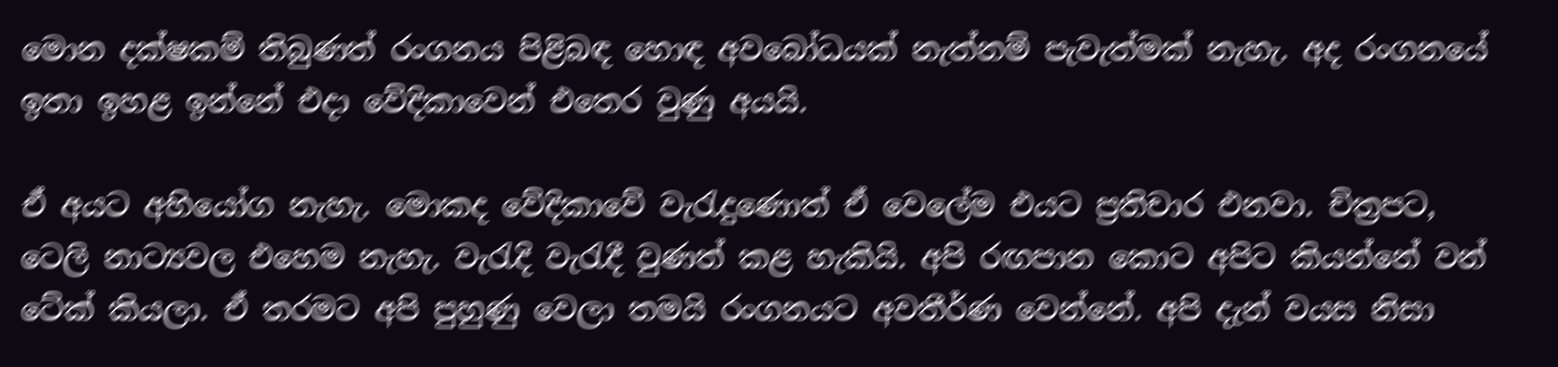මොන දක්ෂකම් තිබුණත් රංගනය පිළිබඳ හොඳ අවබෝධයක් නැත්නම් පැවැත්මක් නැහැ. අද රංගනයේ ඉතා ඉහළ ඉන්නේ එදා වේදිකාවෙන් එතෙර වුණු අයයි.

ඒ අයට අභියෝග නැහැ. මොකද වේදිකාවේ වැරැදුණොත් ඒ වෙලේම එයට ප්‍රතිචාර එනවා. චිත්‍රපට, ටෙලි නාට්‍යවල එහෙම නැහැ. වැරැදි වැරැදී වුණත් කළ හැකියි. අපි රඟපාන කොට අපිට කියන්නේ වන් ටේක් කියලා. ඒ තරමට අපි පුහුණු වෙලා තමයි රංගනයට අවතීර්ණ වෙන්නේ. අපි දැන් වයස නිසා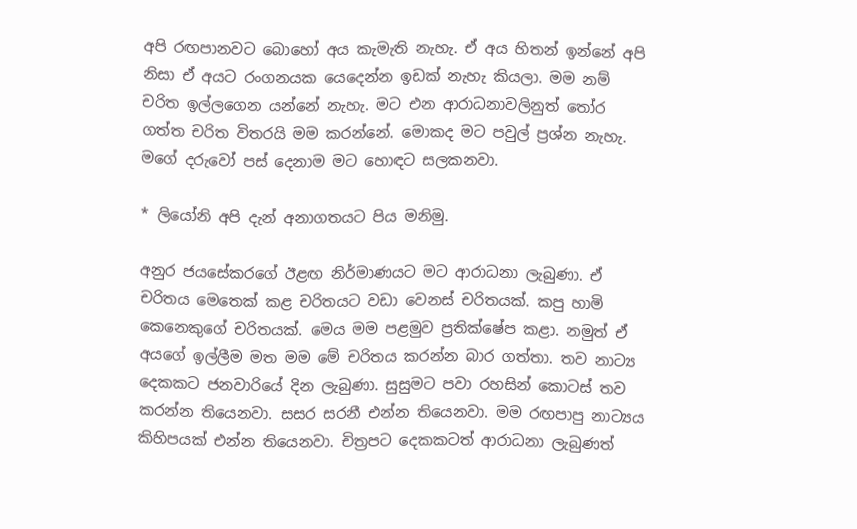අපි රඟපානවට බොහෝ අය කැමැති නැහැ. ඒ අය හිතන් ඉන්නේ අපි නිසා ඒ අයට රංගනයක යෙදෙන්න ඉඩක් නැහැ කියලා. මම නම් චරිත ඉල්ලගෙන යන්නේ නැහැ. මට එන ආරාධනාවලිනුත් තෝර ගත්ත චරිත විතරයි මම කරන්නේ. මොකද මට පවුල් ප්‍රශ්න නැහැ. මගේ දරුවෝ පස් දෙනාම මට හොඳට සලකනවා.

* ලියෝනි අපි දැන් අනාගතයට පිය මනිමු.

අනුර ජයසේකරගේ ඊළඟ නිර්මාණයට මට ආරාධනා ලැබුණා. ඒ චරිතය මෙතෙක් කළ චරිතයට වඩා වෙනස් චරිතයක්. කපු හාමි කෙනෙකුගේ චරිතයක්. මෙය මම පළමුව ප්‍රතික්ෂේප කළා. නමුත් ඒ අයගේ ඉල්ලීම මත මම මේ චරිතය කරන්න බාර ගත්තා. තව නාට්‍ය දෙකකට ජනවාරියේ දින ලැබුණා. සුසුමට පවා රහසින් කොටස් තව කරන්න තියෙනවා. සසර සරනී එන්න තියෙනවා. මම රඟපාපු නාට්‍යය කිහිපයක් එන්න තියෙනවා. චිත්‍රපට දෙකකටත් ආරාධනා ලැබුණත්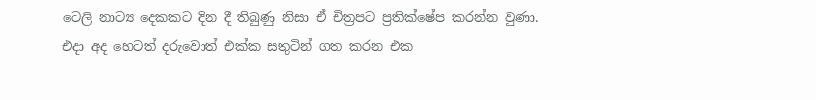ටෙලි නාට්‍ය දෙකකට දින දී තිබුණු නිසා ඒ චිත්‍රපට ප්‍රතික්ෂේප කරන්න වුණා. එදා අද හෙටත් දරුවොත් එක්ක සතුටින් ගත කරන එක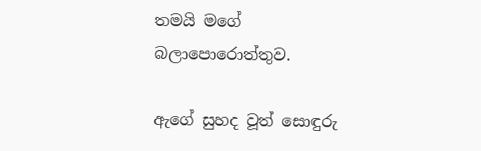තමයි මගේ බලාපොරොත්තුව.

ඇගේ සුහද වූත් සොඳුරු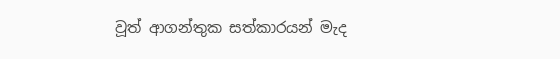වූත් ආගන්තුක සත්කාරයන් මැද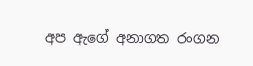අප ඇගේ අනාගත රංගන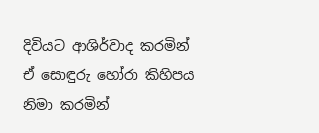දිවියට ආශිර්වාද කරමින් ඒ සොඳුරු හෝරා කිහිපය නිමා කරමින්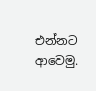එන්නට ආවෙමු.